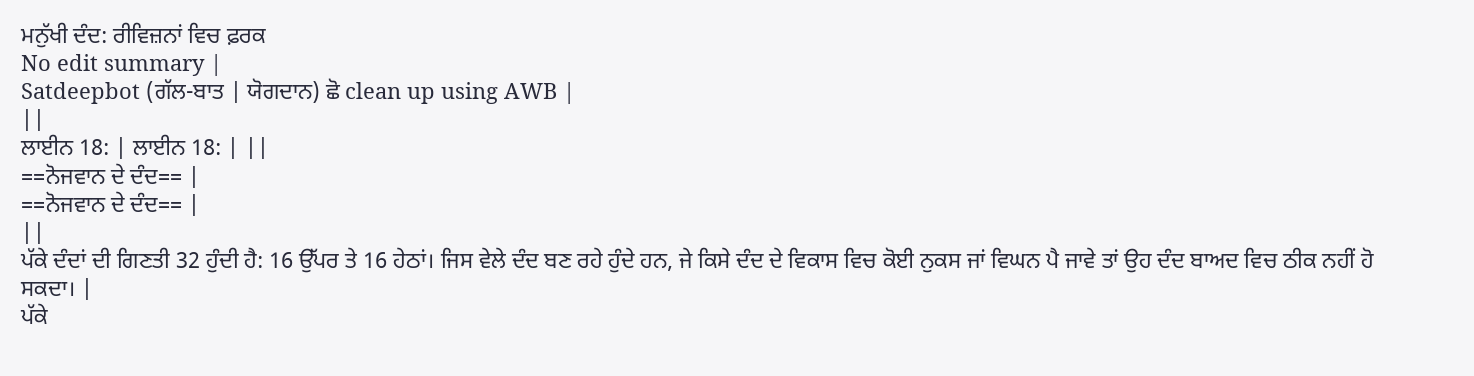ਮਨੁੱਖੀ ਦੰਦ: ਰੀਵਿਜ਼ਨਾਂ ਵਿਚ ਫ਼ਰਕ
No edit summary |
Satdeepbot (ਗੱਲ-ਬਾਤ | ਯੋਗਦਾਨ) ਛੋ clean up using AWB |
||
ਲਾਈਨ 18: | ਲਾਈਨ 18: | ||
==ਨੋਜਵਾਨ ਦੇ ਦੰਦ== |
==ਨੋਜਵਾਨ ਦੇ ਦੰਦ== |
||
ਪੱਕੇ ਦੰਦਾਂ ਦੀ ਗਿਣਤੀ 32 ਹੁੰਦੀ ਹੈ: 16 ਉੱਪਰ ਤੇ 16 ਹੇਠਾਂ। ਜਿਸ ਵੇਲੇ ਦੰਦ ਬਣ ਰਹੇ ਹੁੰਦੇ ਹਨ, ਜੇ ਕਿਸੇ ਦੰਦ ਦੇ ਵਿਕਾਸ ਵਿਚ ਕੋਈ ਨੁਕਸ ਜਾਂ ਵਿਘਨ ਪੈ ਜਾਵੇ ਤਾਂ ਉਹ ਦੰਦ ਬਾਅਦ ਵਿਚ ਠੀਕ ਨਹੀਂ ਹੋ ਸਕਦਾ। |
ਪੱਕੇ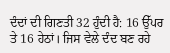ਦੰਦਾਂ ਦੀ ਗਿਣਤੀ 32 ਹੁੰਦੀ ਹੈ: 16 ਉੱਪਰ ਤੇ 16 ਹੇਠਾਂ। ਜਿਸ ਵੇਲੇ ਦੰਦ ਬਣ ਰਹੇ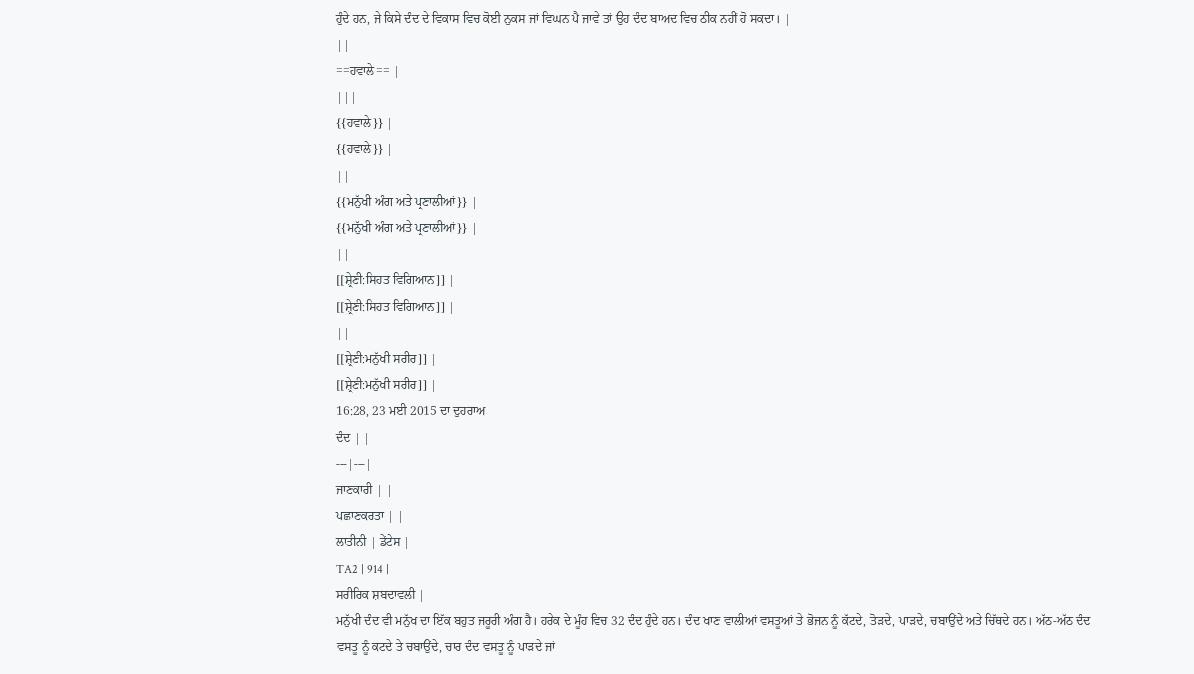ਹੁੰਦੇ ਹਨ, ਜੇ ਕਿਸੇ ਦੰਦ ਦੇ ਵਿਕਾਸ ਵਿਚ ਕੋਈ ਨੁਕਸ ਜਾਂ ਵਿਘਨ ਪੈ ਜਾਵੇ ਤਾਂ ਉਹ ਦੰਦ ਬਾਅਦ ਵਿਚ ਠੀਕ ਨਹੀਂ ਹੋ ਸਕਦਾ। |
||
==ਹਵਾਲੇ== |
|||
{{ਹਵਾਲੇ}} |
{{ਹਵਾਲੇ}} |
||
{{ਮਨੁੱਖੀ ਅੰਗ ਅਤੇ ਪ੍ਰਣਾਲੀਆਂ}} |
{{ਮਨੁੱਖੀ ਅੰਗ ਅਤੇ ਪ੍ਰਣਾਲੀਆਂ}} |
||
[[ਸ਼੍ਰੇਣੀ:ਸਿਹਤ ਵਿਗਿਆਨ]] |
[[ਸ਼੍ਰੇਣੀ:ਸਿਹਤ ਵਿਗਿਆਨ]] |
||
[[ਸ਼੍ਰੇਣੀ:ਮਨੁੱਖੀ ਸਰੀਰ]] |
[[ਸ਼੍ਰੇਣੀ:ਮਨੁੱਖੀ ਸਰੀਰ]] |
16:28, 23 ਮਈ 2015 ਦਾ ਦੁਹਰਾਅ
ਦੰਦ | |
---|---|
ਜਾਣਕਾਰੀ | |
ਪਛਾਣਕਰਤਾ | |
ਲਾਤੀਨੀ | ਡੇਂਟੇਸ |
TA2 | 914 |
ਸਰੀਰਿਕ ਸ਼ਬਦਾਵਲੀ |
ਮਨੁੱਖੀ ਦੰਦ ਵੀ ਮਨੁੱਖ ਦਾ ਇੱਕ ਬਹੁਤ ਜਰੂਰੀ ਅੰਗ ਹੈ। ਹਰੇਕ ਦੇ ਮੂੰਹ ਵਿਚ 32 ਦੰਦ ਹੁੰਦੇ ਹਨ। ਦੰਦ ਖਾਣ ਵਾਲੀਆਂ ਵਸਤੂਆਂ ਤੇ ਭੋਜਨ ਨੂੰ ਕੱਟਦੇ, ਤੋੜਦੇ, ਪਾੜਦੇ, ਚਬਾਉਂਦੇ ਅਤੇ ਚਿੱਥਦੇ ਹਨ। ਅੱਠ-ਅੱਠ ਦੰਦ ਵਸਤੂ ਨੂੰ ਕਟਦੇ ਤੇ ਚਬਾਉਂਦੇ, ਚਾਰ ਦੰਦ ਵਸਤੂ ਨੂੰ ਪਾੜਦੇ ਜਾਂ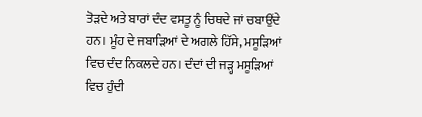ਤੋੜਦੇ ਅਤੇ ਬਾਰਾਂ ਦੰਦ ਵਸਤੂ ਨੂੰ ਚਿਥਦੇ ਜਾਂ ਚਬਾਉਂਦੇ ਹਨ। ਮੂੰਹ ਦੇ ਜਬਾੜਿਆਂ ਦੇ ਅਗਲੇ ਹਿੱਸੇ, ਮਸੂੜਿਆਂ ਵਿਚ ਦੰਦ ਨਿਕਲਦੇ ਹਨ। ਦੰਦਾਂ ਦੀ ਜੜ੍ਹ ਮਸੂੜਿਆਂ ਵਿਚ ਹੁੰਦੀ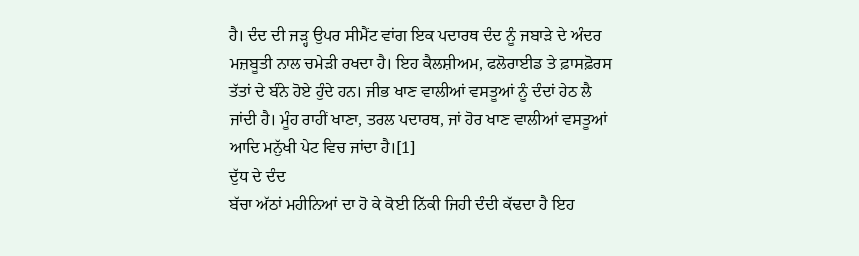ਹੈ। ਦੰਦ ਦੀ ਜੜ੍ਹ ਉਪਰ ਸੀਮੈਂਟ ਵਾਂਗ ਇਕ ਪਦਾਰਥ ਦੰਦ ਨੂੰ ਜਬਾੜੇ ਦੇ ਅੰਦਰ ਮਜ਼ਬੂਤੀ ਨਾਲ ਚਮੇੜੀ ਰਖਦਾ ਹੈ। ਇਹ ਕੈਲਸ਼ੀਅਮ, ਫਲੋਰਾਈਡ ਤੇ ਫ਼ਾਸਫ਼ੋਰਸ ਤੱਤਾਂ ਦੇ ਬੰਨੇ ਹੋਏ ਹੁੰਦੇ ਹਨ। ਜੀਭ ਖਾਣ ਵਾਲੀਆਂ ਵਸਤੂਆਂ ਨੂੰ ਦੰਦਾਂ ਹੇਠ ਲੈ ਜਾਂਦੀ ਹੈ। ਮੂੰਹ ਰਾਹੀਂ ਖਾਣਾ, ਤਰਲ ਪਦਾਰਥ, ਜਾਂ ਹੋਰ ਖਾਣ ਵਾਲੀਆਂ ਵਸਤੂਆਂ ਆਦਿ ਮਨੁੱਖੀ ਪੇਟ ਵਿਚ ਜਾਂਦਾ ਹੈ।[1]
ਦੁੱਧ ਦੇ ਦੰਦ
ਬੱਚਾ ਅੱਠਾਂ ਮਹੀਨਿਆਂ ਦਾ ਹੋ ਕੇ ਕੋਈ ਨਿੱਕੀ ਜਿਹੀ ਦੰਦੀ ਕੱਢਦਾ ਹੈ ਇਹ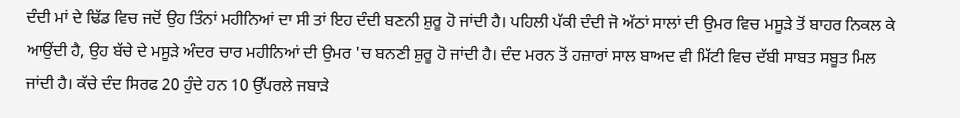ਦੰਦੀ ਮਾਂ ਦੇ ਢਿੱਡ ਵਿਚ ਜਦੋਂ ਉਹ ਤਿੰਨਾਂ ਮਹੀਨਿਆਂ ਦਾ ਸੀ ਤਾਂ ਇਹ ਦੰਦੀ ਬਣਨੀ ਸ਼ੁਰੂ ਹੋ ਜਾਂਦੀ ਹੈ। ਪਹਿਲੀ ਪੱਕੀ ਦੰਦੀ ਜੋ ਅੱਠਾਂ ਸਾਲਾਂ ਦੀ ਉਮਰ ਵਿਚ ਮਸੂੜੇ ਤੋਂ ਬਾਹਰ ਨਿਕਲ ਕੇ ਆਉਂਦੀ ਹੈ, ਉਹ ਬੱਚੇ ਦੇ ਮਸੂੜੇ ਅੰਦਰ ਚਾਰ ਮਹੀਨਿਆਂ ਦੀ ਉਮਰ 'ਚ ਬਨਣੀ ਸ਼ੁਰੂ ਹੋ ਜਾਂਦੀ ਹੈ। ਦੰਦ ਮਰਨ ਤੋਂ ਹਜ਼ਾਰਾਂ ਸਾਲ ਬਾਅਦ ਵੀ ਮਿੱਟੀ ਵਿਚ ਦੱਬੀ ਸਾਬਤ ਸਬੂਤ ਮਿਲ ਜਾਂਦੀ ਹੈ। ਕੱਚੇ ਦੰਦ ਸਿਰਫ 20 ਹੁੰਦੇ ਹਨ 10 ਉੱਪਰਲੇ ਜਬਾੜੇ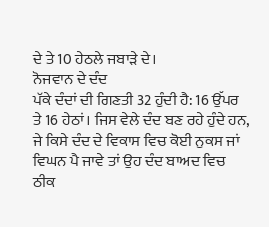ਦੇ ਤੇ 10 ਹੇਠਲੇ ਜਬਾੜੇ ਦੇ।
ਨੋਜਵਾਨ ਦੇ ਦੰਦ
ਪੱਕੇ ਦੰਦਾਂ ਦੀ ਗਿਣਤੀ 32 ਹੁੰਦੀ ਹੈ: 16 ਉੱਪਰ ਤੇ 16 ਹੇਠਾਂ। ਜਿਸ ਵੇਲੇ ਦੰਦ ਬਣ ਰਹੇ ਹੁੰਦੇ ਹਨ, ਜੇ ਕਿਸੇ ਦੰਦ ਦੇ ਵਿਕਾਸ ਵਿਚ ਕੋਈ ਨੁਕਸ ਜਾਂ ਵਿਘਨ ਪੈ ਜਾਵੇ ਤਾਂ ਉਹ ਦੰਦ ਬਾਅਦ ਵਿਚ ਠੀਕ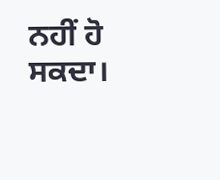ਨਹੀਂ ਹੋ ਸਕਦਾ।